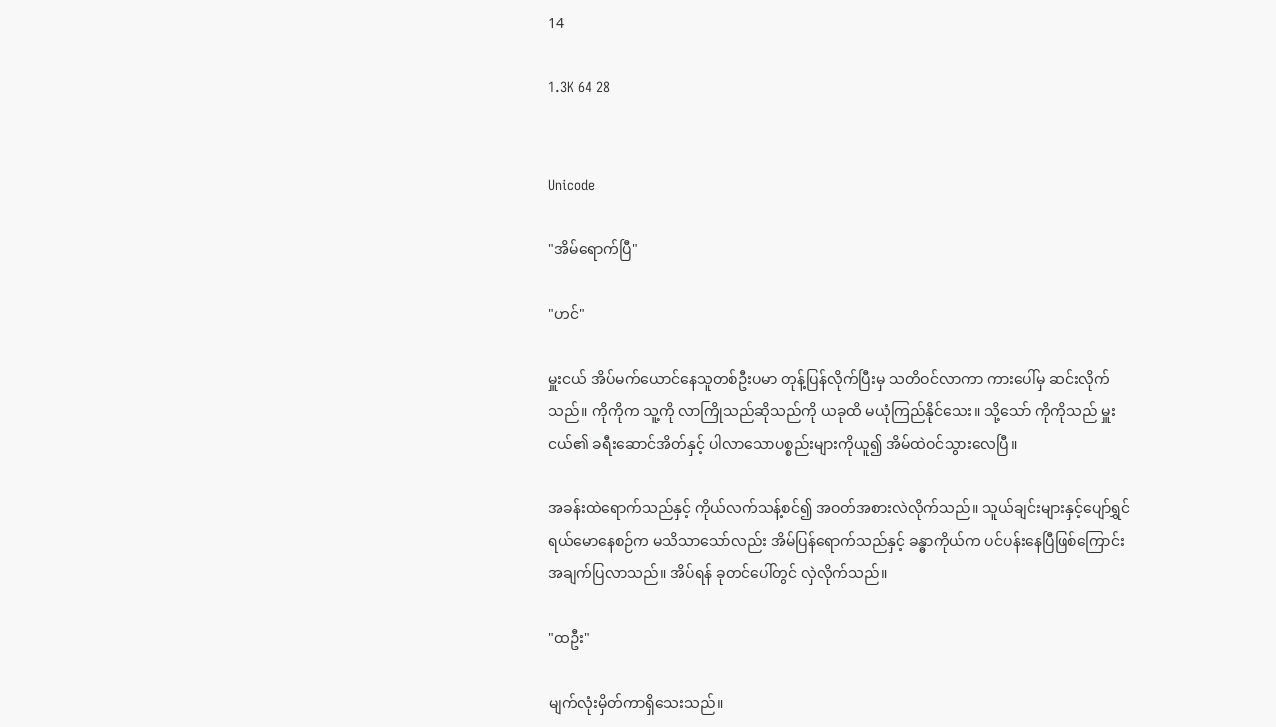14

1.3K 64 28


Unicode

"အိမ်ရောက်ပြီ"

"ဟင်"

မှူးငယ် အိပ်မက်ယောင်နေသူတစ်ဦးပမာ တုန့်ပြန်လိုက်ပြီးမှ သတိဝင်လာကာ ကားပေါ်မှ ဆင်းလိုက်သည်။ ကိုကိုက သူ့ကို လာကြိုသည်ဆိုသည်ကို ယခုထိ မယုံကြည်နိုင်သေး။ သို့သော် ကိုကိုသည် မှူးငယ်၏ ခရီးဆောင်အိတ်နှင့် ပါလာသောပစ္စည်းများကိုယူ၍ အိမ်ထဲဝင်သွားလေပြီ။

အခန်းထဲရောက်သည်နှင့် ကိုယ်လက်သန့်စင်၍ အဝတ်အစားလဲလိုက်သည်။ သူယ်ချင်းများနှင့်ပျော်ရွှင်ရယ်မောနေစဉ်က မသိသာသော်လည်း အိမ်ပြန်ရောက်သည်နှင့် ခန္ဓာကိုယ်က ပင်ပန်းနေပြီဖြစ်ကြောင်း အချက်ပြလာသည်။ အိပ်ရန် ခုတင်ပေါ်တွင် လှဲလိုက်သည်။

"ထဦး"

မျက်လုံးမှိတ်ကာရှိသေးသည်။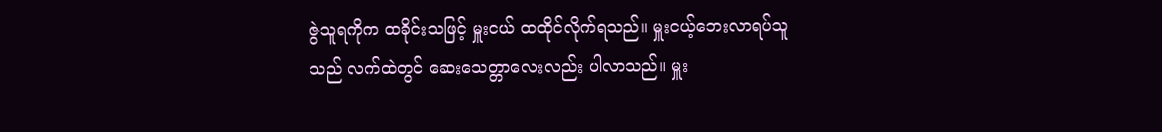ဇွဲသူရကိုက ထခိုင်းသဖြင့် မှူးငယ် ထထိုင်လိုက်ရသည်။ မှူးငယ့်‌ဘေးလာရပ်သူသည် လက်ထဲတွင် ဆေးသေတ္တာလေးလည်း ပါလာသည်။ မှူး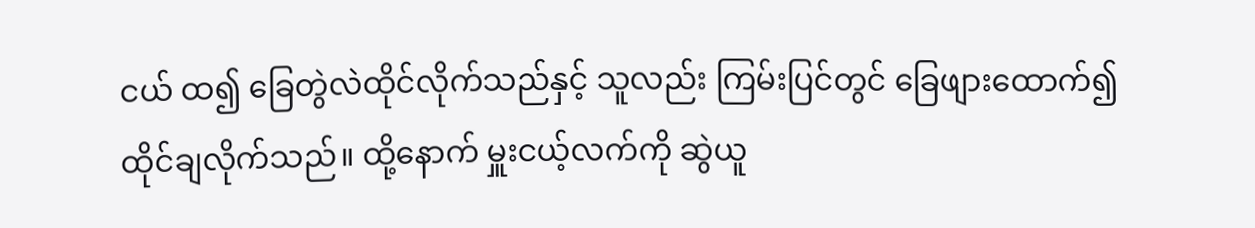ငယ် ထ၍ ခြေတွဲလဲထိုင်လိုက်သည်နှင့် သူလည်း ကြမ်းပြင်တွင် ခြေဖျားထောက်၍ ထိုင်ချလိုက်သည်။ ထို့နောက် မှူးငယ့်လက်ကို ဆွဲယူ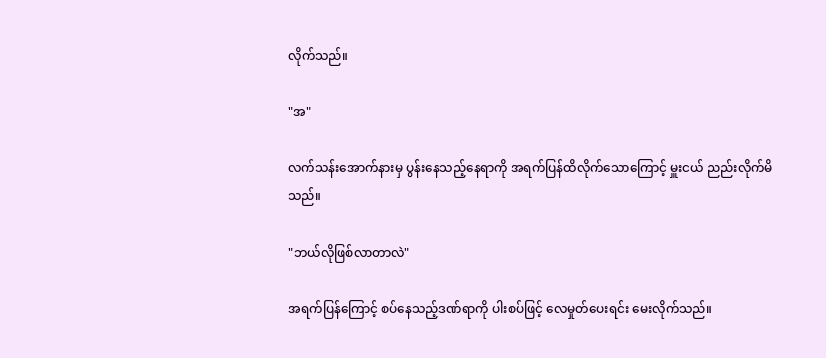လိုက်သည်။

"အ"

လက်သန်းအောက်နားမှ ပွန်းနေသည့်နေရာကို အရက်ပြန်ထိလိုက်သောကြောင့် မှူးငယ် ညည်းလိုက်မိသည်။

"ဘယ်လိုဖြစ်လာတာလဲ"

အရက်ပြန်ကြောင့် စပ်နေသည့်ဒဏ်ရာကို ပါးစပ်ဖြင့် လေမှုတ်ပေးရင်း မေးလိုက်သည်။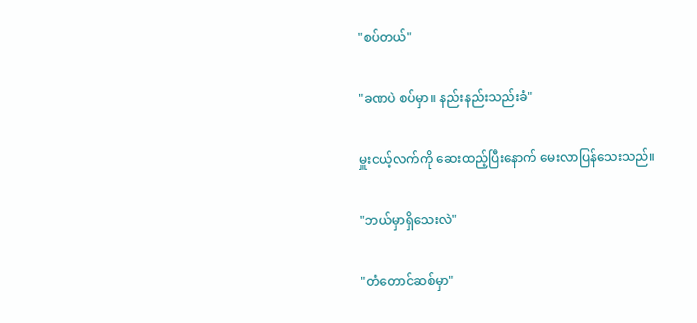"စပ်တယ်"

"ခဏပဲ စပ်မှာ။ နည်းနည်းသည်းခံ"

မှူးငယ့်လက်ကို ဆေးထည့်ပြီးနောက် မေးလာပြန်သေးသည်။

"ဘယ်မှာရှိသေးလဲ"

"တံတောင်ဆစ်မှာ"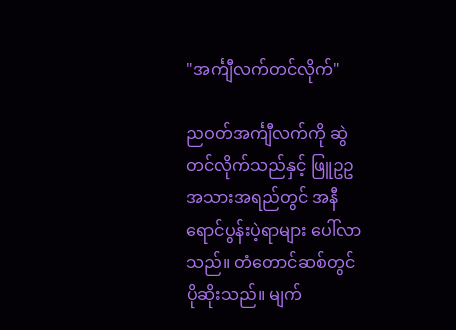"အင်္ကျီလက်တင်လိုက်"

ညဝတ်အင်္ကျီလက်ကို ဆွဲတင်လိုက်သည်နှင့် ဖြူဥဥအသားအရည်တွင် အနီရောင်ပွန်းပဲ့ရာများ ပေါ်လာသည်။ တံတောင်ဆစ်တွင် ပိုဆိုးသည်။ မျက်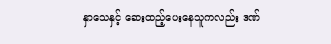နှာသေနှင့် ဆေးထည့်ပေးနေသူကလည်း ဒဏ်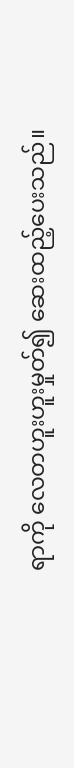ရာကို လေတဟူးဟူးမှုတ်၍ ဆေးထည့်ပေးသည်။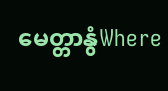မေတ္တာနွံWhere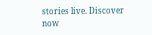stories live. Discover now